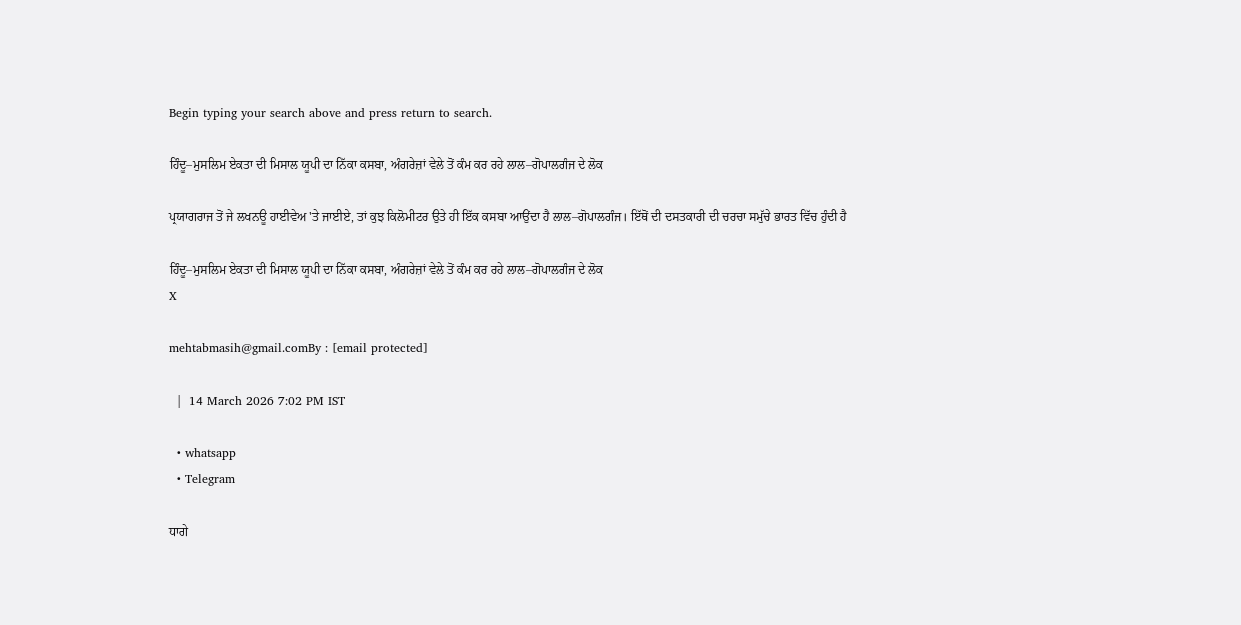Begin typing your search above and press return to search.

ਹਿੰਦੂ–ਮੁਸਲਿਮ ਏਕਤਾ ਦੀ ਮਿਸਾਲ ਯੂਪੀ ਦਾ ਨਿੱਕਾ ਕਸਬਾ, ਅੰਗਰੇਜ਼ਾਂ ਵੇਲੇ ਤੋਂ ਕੰਮ ਕਰ ਰਹੇ ਲਾਲ–ਗੋਪਾਲਗੰਜ ਦੇ ਲੋਕ

ਪ੍ਰਯਾਗਰਾਜ ਤੋਂ ਜੇ ਲਖਨਊ ਹਾਈਵੇਅ 'ਤੇ ਜਾਈਏ, ਤਾਂ ਕੁਝ ਕਿਲੋਮੀਟਰ ਉਤੇ ਹੀ ਇੱਕ ਕਸਬਾ ਆਉਂਦਾ ਹੈ ਲਾਲ–ਗੋਪਾਲਗੰਜ। ਇੱਥੋਂ ਦੀ ਦਸਤਕਾਰੀ ਦੀ ਚਰਚਾ ਸਮੁੱਚੇ ਭਾਰਤ ਵਿੱਚ ਹੁੰਦੀ ਹੈ

ਹਿੰਦੂ–ਮੁਸਲਿਮ ਏਕਤਾ ਦੀ ਮਿਸਾਲ ਯੂਪੀ ਦਾ ਨਿੱਕਾ ਕਸਬਾ, ਅੰਗਰੇਜ਼ਾਂ ਵੇਲੇ ਤੋਂ ਕੰਮ ਕਰ ਰਹੇ ਲਾਲ–ਗੋਪਾਲਗੰਜ ਦੇ ਲੋਕ
X

mehtabmasih@gmail.comBy : [email protected]

  |  14 March 2026 7:02 PM IST

  • whatsapp
  • Telegram

ਧਾਗੇ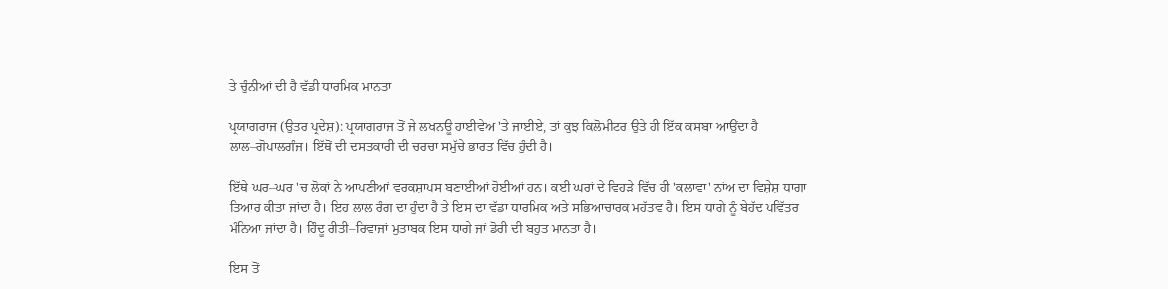ਤੇ ਚੁੰਨੀਆਂ ਦੀ ਹੈ ਵੱਡੀ ਧਾਰਮਿਕ ਮਾਨਤਾ

ਪ੍ਰਯਾਗਰਾਜ (ਉਤਰ ਪ੍ਰਦੇਸ਼): ਪ੍ਰਯਾਗਰਾਜ ਤੋਂ ਜੇ ਲਖਨਊ ਹਾਈਵੇਅ 'ਤੇ ਜਾਈਏ, ਤਾਂ ਕੁਝ ਕਿਲੋਮੀਟਰ ਉਤੇ ਹੀ ਇੱਕ ਕਸਬਾ ਆਉਂਦਾ ਹੈ ਲਾਲ–ਗੋਪਾਲਗੰਜ। ਇੱਥੋਂ ਦੀ ਦਸਤਕਾਰੀ ਦੀ ਚਰਚਾ ਸਮੁੱਚੇ ਭਾਰਤ ਵਿੱਚ ਹੁੰਦੀ ਹੈ।

ਇੱਥੇ ਘਰ–ਘਰ 'ਚ ਲੋਕਾਂ ਨੇ ਆਪਣੀਆਂ ਵਰਕਸ਼ਾਪਸ ਬਣਾਈਆਂ ਹੋਈਆਂ ਹਨ। ਕਈ ਘਰਾਂ ਦੇ ਵਿਹੜੇ ਵਿੱਚ ਹੀ 'ਕਲਾਵਾ' ਨਾਂਅ ਦਾ ਵਿਸ਼ੇਸ਼ ਧਾਗਾ ਤਿਆਰ ਕੀਤਾ ਜਾਂਦਾ ਹੈ। ਇਹ ਲਾਲ ਰੰਗ ਦਾ ਹੁੰਦਾ ਹੈ ਤੇ ਇਸ ਦਾ ਵੱਡਾ ਧਾਰਮਿਕ ਅਤੇ ਸਭਿਆਚਾਰਕ ਮਹੱਤਵ ਹੈ। ਇਸ ਧਾਗੇ ਨੂੰ ਬੇਹੱਦ ਪਵਿੱਤਰ ਮੰਨਿਆ ਜਾਂਦਾ ਹੈ। ਹਿੰਦੂ ਰੀਤੀ–ਰਿਵਾਜਾਂ ਮੁਤਾਬਕ ਇਸ ਧਾਗੇ ਜਾਂ ਡੋਰੀ ਦੀ ਬਹੁਤ ਮਾਨਤਾ ਹੈ।

ਇਸ ਤੋਂ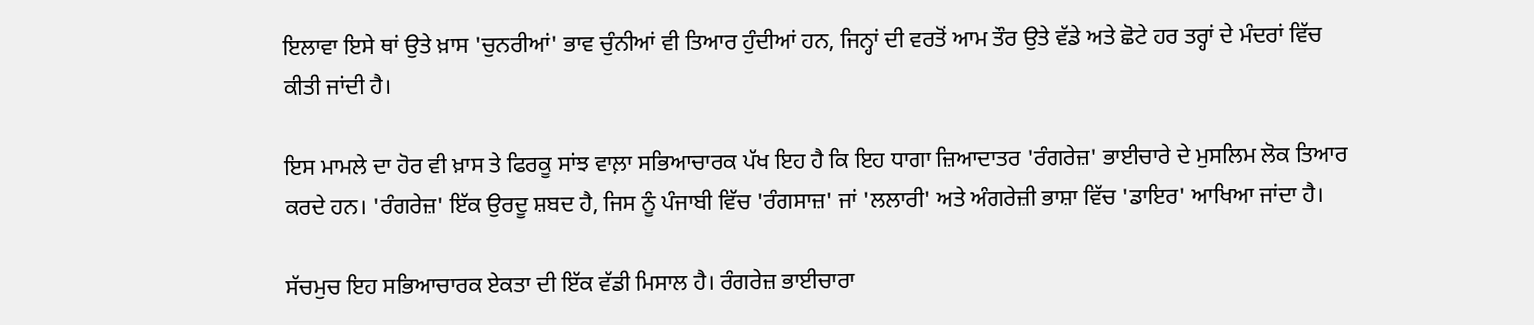ਇਲਾਵਾ ਇਸੇ ਥਾਂ ਉਤੇ ਖ਼ਾਸ 'ਚੁਨਰੀਆਂ' ਭਾਵ ਚੁੰਨੀਆਂ ਵੀ ਤਿਆਰ ਹੁੰਦੀਆਂ ਹਨ, ਜਿਨ੍ਹਾਂ ਦੀ ਵਰਤੋਂ ਆਮ ਤੌਰ ਉਤੇ ਵੱਡੇ ਅਤੇ ਛੋਟੇ ਹਰ ਤਰ੍ਹਾਂ ਦੇ ਮੰਦਰਾਂ ਵਿੱਚ ਕੀਤੀ ਜਾਂਦੀ ਹੈ।

ਇਸ ਮਾਮਲੇ ਦਾ ਹੋਰ ਵੀ ਖ਼ਾਸ ਤੇ ਫਿਰਕੂ ਸਾਂਝ ਵਾਲ਼ਾ ਸਭਿਆਚਾਰਕ ਪੱਖ ਇਹ ਹੈ ਕਿ ਇਹ ਧਾਗਾ ਜ਼ਿਆਦਾਤਰ 'ਰੰਗਰੇਜ਼' ਭਾਈਚਾਰੇ ਦੇ ਮੁਸਲਿਮ ਲੋਕ ਤਿਆਰ ਕਰਦੇ ਹਨ। 'ਰੰਗਰੇਜ਼' ਇੱਕ ਉਰਦੂ ਸ਼ਬਦ ਹੈ, ਜਿਸ ਨੂੰ ਪੰਜਾਬੀ ਵਿੱਚ 'ਰੰਗਸਾਜ਼' ਜਾਂ 'ਲਲਾਰੀ' ਅਤੇ ਅੰਗਰੇਜ਼ੀ ਭਾਸ਼ਾ ਵਿੱਚ 'ਡਾਇਰ' ਆਖਿਆ ਜਾਂਦਾ ਹੈ।

ਸੱਚਮੁਚ ਇਹ ਸਭਿਆਚਾਰਕ ਏਕਤਾ ਦੀ ਇੱਕ ਵੱਡੀ ਮਿਸਾਲ ਹੈ। ਰੰਗਰੇਜ਼ ਭਾਈਚਾਰਾ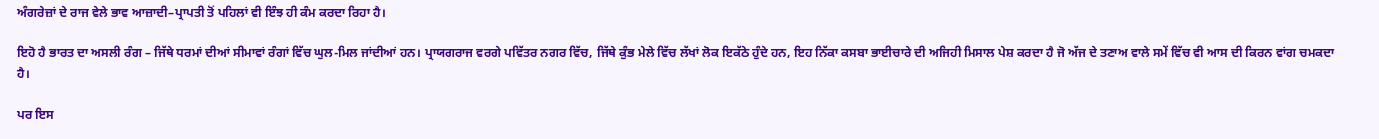ਅੰਗਰੇਜ਼ਾਂ ਦੇ ਰਾਜ ਵੇਲੇ ਭਾਵ ਆਜ਼ਾਦੀ–ਪ੍ਰਾਪਤੀ ਤੋਂ ਪਹਿਲਾਂ ਵੀ ਇੰਝ ਹੀ ਕੰਮ ਕਰਦਾ ਰਿਹਾ ਹੈ।

ਇਹੋ ਹੈ ਭਾਰਤ ਦਾ ਅਸਲੀ ਰੰਗ – ਜਿੱਥੇ ਧਰਮਾਂ ਦੀਆਂ ਸੀਮਾਵਾਂ ਰੰਗਾਂ ਵਿੱਚ ਘੁਲ-ਮਿਲ ਜਾਂਦੀਆਂ ਹਨ। ਪ੍ਰਾਯਗਰਾਜ ਵਰਗੇ ਪਵਿੱਤਰ ਨਗਰ ਵਿੱਚ, ਜਿੱਥੇ ਕੁੰਭ ਮੇਲੇ ਵਿੱਚ ਲੱਖਾਂ ਲੋਕ ਇਕੱਠੇ ਹੁੰਦੇ ਹਨ, ਇਹ ਨਿੱਕਾ ਕਸਬਾ ਭਾਈਚਾਰੇ ਦੀ ਅਜਿਹੀ ਮਿਸਾਲ ਪੇਸ਼ ਕਰਦਾ ਹੈ ਜੋ ਅੱਜ ਦੇ ਤਣਾਅ ਵਾਲੇ ਸਮੇਂ ਵਿੱਚ ਵੀ ਆਸ ਦੀ ਕਿਰਨ ਵਾਂਗ ਚਮਕਦਾ ਹੈ।

ਪਰ ਇਸ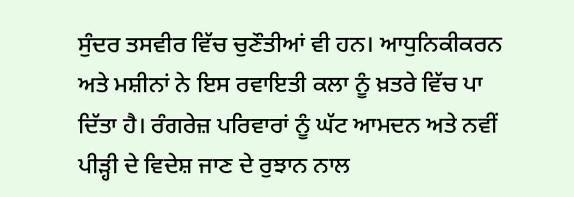ਸੁੰਦਰ ਤਸਵੀਰ ਵਿੱਚ ਚੁਣੌਤੀਆਂ ਵੀ ਹਨ। ਆਧੁਨਿਕੀਕਰਨ ਅਤੇ ਮਸ਼ੀਨਾਂ ਨੇ ਇਸ ਰਵਾਇਤੀ ਕਲਾ ਨੂੰ ਖ਼ਤਰੇ ਵਿੱਚ ਪਾ ਦਿੱਤਾ ਹੈ। ਰੰਗਰੇਜ਼ ਪਰਿਵਾਰਾਂ ਨੂੰ ਘੱਟ ਆਮਦਨ ਅਤੇ ਨਵੀਂ ਪੀੜ੍ਹੀ ਦੇ ਵਿਦੇਸ਼ ਜਾਣ ਦੇ ਰੁਝਾਨ ਨਾਲ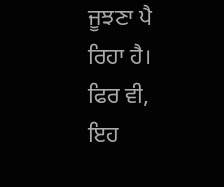ਜੂਝਣਾ ਪੈ ਰਿਹਾ ਹੈ। ਫਿਰ ਵੀ, ਇਹ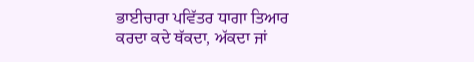ਭਾਈਚਾਰਾ ਪਵਿੱਤਰ ਧਾਗਾ ਤਿਆਰ ਕਰਦਾ ਕਦੇ ਥੱਕਦਾ, ਅੱਕਦਾ ਜਾਂ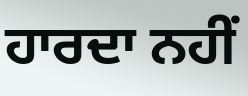ਹਾਰਦਾ ਨਹੀਂ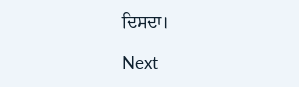ਦਿਸਦਾ।

Next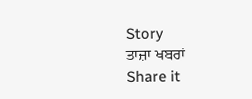Story
ਤਾਜ਼ਾ ਖਬਰਾਂ
Share it